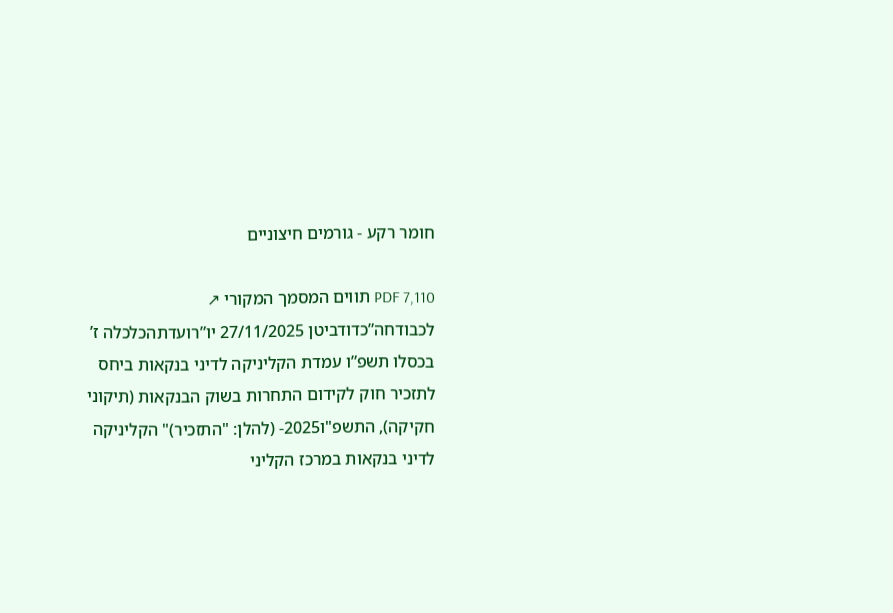חומר רקע - גורמים חיצוניים

PDF 7,110 תווים המסמך המקורי ↗
לכבודחה”כדודביטן 27/11/2025 יו”רועדתהכלכלה ז’ בכסלו תשפ”ו עמדת הקליניקה לדיני בנקאות ביחס לתזכיר חוק לקידום התחרות בשוק הבנקאות (תיקוני חקיקה), התשפ"ו2025- (להלן: "התזכיר)" הקליניקה לדיני בנקאות במרכז הקליני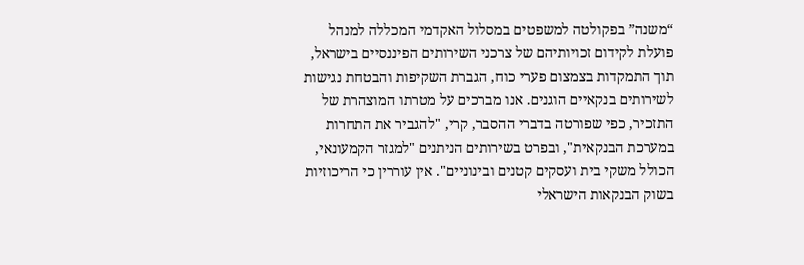“משנה” בפקולטה למשפטים במסלול האקדמי המכללה למנהל פועלת לקידום זכויותיהם של צרכני השירותים הפיננסיים בישראל, תוך התמקדות בצמצום פערי כוח, הגברת השקיפות והבטחת נגישות לשירותים בנקאיים הוגנים. אנו מברכים על מטרתו המוצהרת של התזכיר, כפי שפורטה בדברי ההסבר, קרי, "להגביר את התחרות במערכת הבנקאית", ובפרט בשירותים הניתנים "למגזר הקמעונאי, הכולל משקי בית ועסקים קטנים ובינוניים". אין עוררין כי הריכוזיות בשוק הבנקאות הישראלי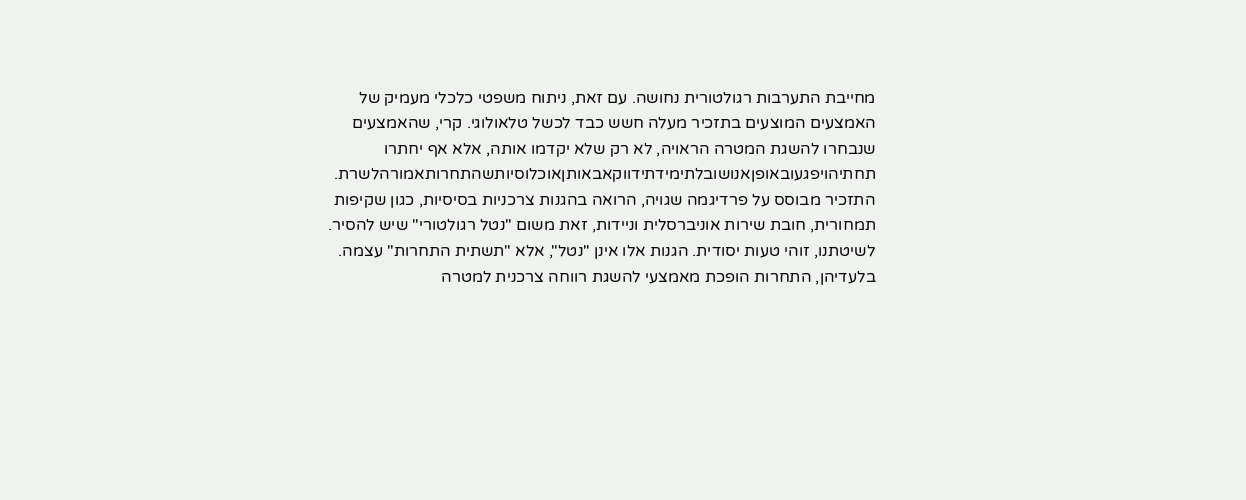מחייבת התערבות רגולטורית נחושה. עם זאת, ניתוח משפטי כלכלי מעמיק של האמצעים המוצעים בתזכיר מעלה חשש כבד לכשל טלאולוגי. קרי, שהאמצעים שנבחרו להשגת המטרה הראויה, לא רק שלא יקדמו אותה, אלא אף יחתרו תחתיהויפגעובאופןאנושובלתימידתידווקאבאותןאוכלוסיותשהתחרותאמורהלשרת. התזכיר מבוסס על פרדיגמה שגויה, הרואה בהגנות צרכניות בסיסיות, כגון שקיפות תמחורית, חובת שירות אוניברסלית וניידות, זאת משום "נטל רגולטורי" שיש להסיר. לשיטתנו, זוהי טעות יסודית. הגנות אלו אינן "נטל", אלא "תשתית התחרות" עצמה. בלעדיהן, התחרות הופכת מאמצעי להשגת רווחה צרכנית למטרה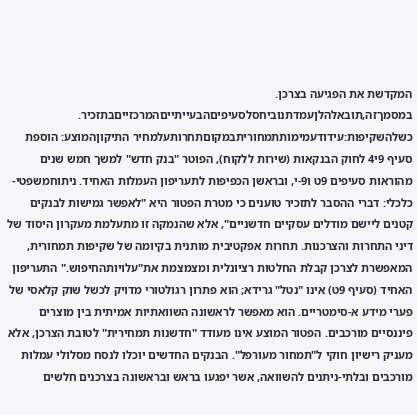המקדשת את הפגיעה בצרכן. במסמךזה,תובאלהלןעמדתנוביחסלסעיפיםהבעייתייםהמרכזייםבתזכיר. כשלהשקיפות:עידודעמימותתמחוריתבמקוםתחרותעלמחיר התיקוןהמוצע: הוספת סעיף 9י4 לחוק הבנקאות (שירות ללקוח), הפוטר "בנק חדש" למשך חמש שנים מהוראות סעיפים 9ט ו9-י, ובראשן הכפיפות לתעריפון העמלות האחיד. ניתוחמשפטי-כלכלי: דברי ההסבר לתזכיר טוענים כי מטרת הפטור היא "לאפשר גמישות לבנקים קטנים ליישם מודלים עסקיים חדשניים", אלא שהנמקה זו מתעלמת מעקרון היסוד של דיני התחרות והצרכנות. תחרות אפקטיבית מותנית בקיומה של שקיפות תמחורית, המאפשרת לצרכן קבלת החלטות רציונלית ומצמצמת את"עלויותהחיפוש." התעריפון האחיד (סעיף 9ט) אינו "נטל" גרידא; הוא פתרון רגולטורי מדויק לכשל שוק קלאסי של פערי מידע א-סימטריים. הוא מאפשר לראשונה השוואתיות אמיתית בין מוצרים פיננסיים מורכבים. הפטור המוצע אינו מעודד "חדשנות תמחירית" לטובת הצרכן, אלא מעניק רישיון חוקי ל"תמחור מעורפל". הבנקים החדשים יוכלו לנסח מסלולי עמלות מורכבים ובלתי-ניתנים להשוואה, אשר יפגעו בראש ובראשונה בצרכנים חלשים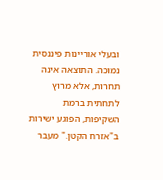ובעלי אוריינות פיננסית נמוכה. התוצאה אינה תחרות, אלא מרוץ לתחתית ברמת השקיפות, הפוגע ישירות ב"אזרח הקטן." מעבר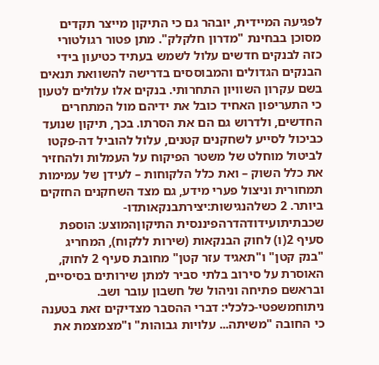לפגיעה המיידית, יובהר גם כי התיקון מייצר תקדים מסוכן בבחינת "מדרון חלקלק". מתן פטור רגולטורי כזה לבנקים חדשים עלול לשמש בעתיד כטיעון בידי הבנקים הגדולים והמבוססים בדרישה להשוואת תנאים בשם עקרון השוויון התחרותי. בנקים אלו עלולים לטעון כי התעריפון האחיד כובל את ידיהם מול המתחרים החדשים, ולדרוש גם הם את הסרתו. בכך, תיקון שנועד כביכול לסייע לשחקנים קטנים, עלול להוביל דה-פקטו לביטול מוחלט של משטר הפיקוח על העמלות ולהחזיר את כלל השוק – ואת כלל הלקוחות – לעידן של עמימות תמחורית וניצול פערי מידע, גם מצד השחקנים החזקים ביותר. 2 כשלהנגישות:יצירתבנקאותדו-שכבתיתועידודהדרהפיננסית התיקוןהמוצע: הוספת סעיף 2(ו) לחוק הבנקאות (שירות ללקוח), המחריג "בנק קטן" ו"תאגיד עזר קטן" מחובת סעיף 2 לחוק, האוסרת על סירוב בלתי סביר למתן שירותים בסיסיים, ובראשם פתיחה וניהול של חשבון עובר ושב. ניתוחמשפטי-כלכלי: דברי ההסבר מצדיקים זאת בטענה כי החובה "משיתה... עלויות גבוהות" ו"מצמצמת את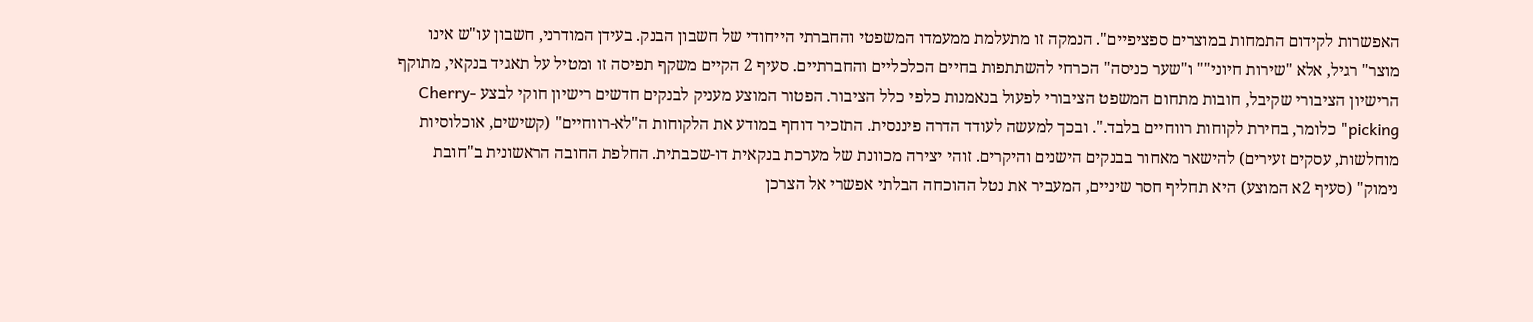האפשרות לקידום התמחות במוצרים ספציפיים". הנמקה זו מתעלמת ממעמדו המשפטי והחברתי הייחודי של חשבון הבנק. בעידן המודרני, חשבון עו"ש אינו מוצר" רגיל, אלא "שירות חיוני"" ו"שער כניסה" הכרחי להשתתפות בחיים הכלכליים והחברתיים. סעיף 2 הקיים משקף תפיסה זו ומטיל על תאגיד בנקאי, מתוקף הרישיון הציבורי שקיבל, חובות מתחום המשפט הציבורי לפעול בנאמנות כלפי כלל הציבור. הפטור המוצע מעניק לבנקים חדשים רישיון חוקי לבצע Cherry-picking" כלומר, בחירת לקוחות רווחיים בלבד.". ובכך למעשה לעודד הדרה פיננסית. התזכיר דוחף במודע את הלקוחות ה"לא-רווחיים" (קשישים, אוכלוסיות מוחלשות, עסקים זעירים) להישאר מאחור בבנקים הישנים והיקרים. זוהי יצירה מכוונת של מערכת בנקאית דו-שכבתית. החלפת החובה הראשונית ב"חובת נימוק" (סעיף 2א המוצע) היא תחליף חסר שיניים, המעביר את נטל ההוכחה הבלתי אפשרי אל הצרכן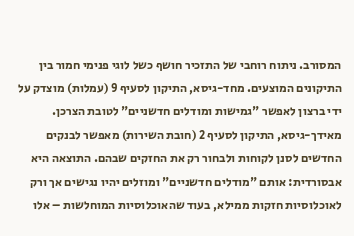המסורב. ניתוח רוחבי של התזכיר חושף כשל לוגי פנימי חמור בין התיקונים המוצעים. מחד-גיסא, התיקון לסעיף 9 (עמלות) מוצדק על ידי ברצון לאפשר "גמישות ומודלים חדשניים" לטובת הצרכן. מאידך-גיסא, התיקון לסעיף 2 (חובת השירות) מאפשר לבנקים החדשים לסנן לקוחות ולבחור רק את החזקים שבהם. התוצאה היא אבסורדית: אותם "מודלים חדשניים" ומוזלים יהיו נגישים אך ורק לאוכלוסיות חזקות ממילא, בעוד שהאוכלוסיות המוחלשות – אלו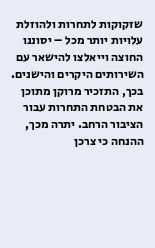שזקוקות לתחרות ולהוזלת עלויות יותר מכל – יסוננו החוצה וייאלצו להישאר עם השירותים היקרים והישנים. בכך, התזכיר מרוקן מתוכן את הבטחת התחרות עבור הציבור הרחב. יתרה מכך, ההנחה כי צרכן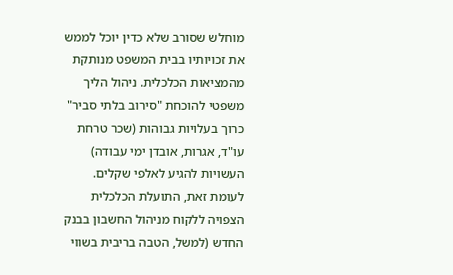מוחלש שסורב שלא כדין יוכל לממש את זכויותיו בבית המשפט מנותקת מהמציאות הכלכלית. ניהול הליך משפטי להוכחת "סירוב בלתי סביר" כרוך בעלויות גבוהות (שכר טרחת עו"ד, אגרות, אובדן ימי עבודה) העשויות להגיע לאלפי שקלים. לעומת זאת, התועלת הכלכלית הצפויה ללקוח מניהול החשבון בבנק החדש (למשל, הטבה בריבית בשווי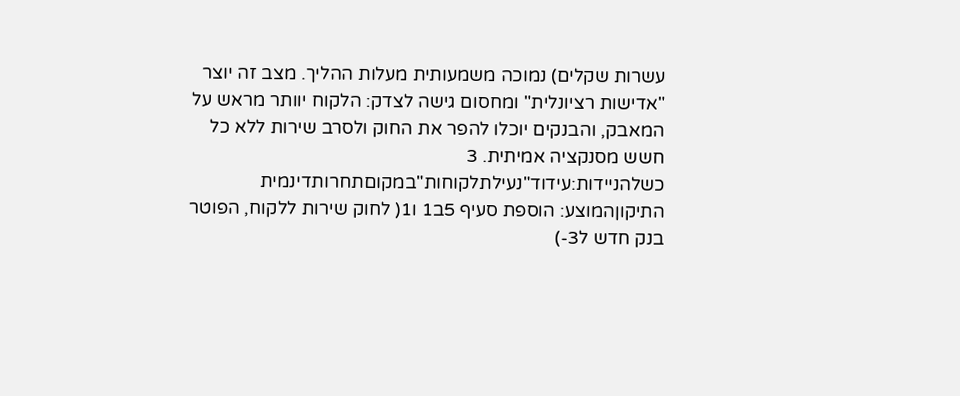עשרות שקלים) נמוכה משמעותית מעלות ההליך. מצב זה יוצר "אדישות רציונלית" ומחסום גישה לצדק: הלקוח יוותר מראש על המאבק, והבנקים יוכלו להפר את החוק ולסרב שירות ללא כל חשש מסנקציה אמיתית. 3 כשלהניידות:עידוד"נעילתלקוחות"במקוםתחרותדינמית התיקוןהמוצע: הוספת סעיף 5ב1 ו1( לחוק שירות ללקוח, הפוטר בנק חדש ל3-)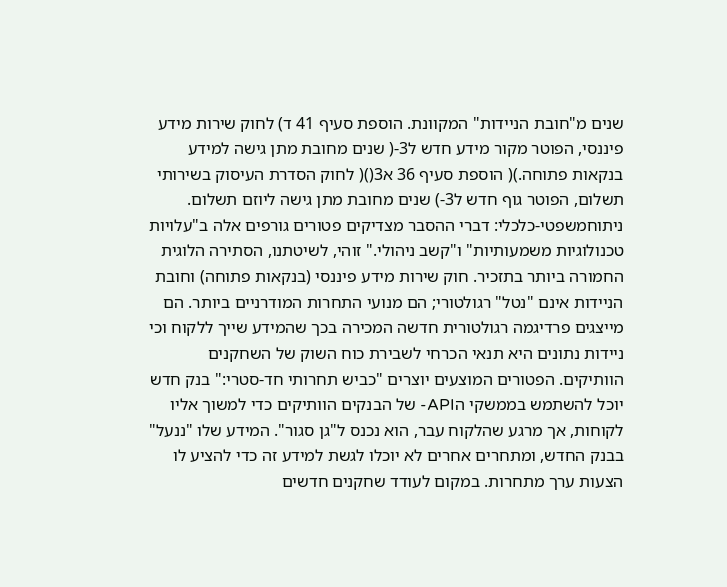שנים מ"חובת הניידות" המקוונת. הוספת סעיף 41 ד) לחוק שירות מידע פיננסי, הפוטר מקור מידע חדש ל3-( שנים מחובת מתן גישה למידע בנקאות פתוחה.)( הוספת סעיף 36 א3()( לחוק הסדרת העיסוק בשירותי תשלום, הפוטר גוף חדש ל3-) שנים מחובת מתן גישה ליוזם תשלום. ניתוחמשפטי-כלכלי: דברי ההסבר מצדיקים פטורים גורפים אלה ב"עלויות טכנולוגיות משמעותיות" ו"קשב ניהולי." זוהי, לשיטתנו, הסתירה הלוגית החמורה ביותר בתזכיר. חוק שירות מידע פיננסי (בנקאות פתוחה) וחובת הניידות אינם "נטל" רגולטורי; הם מנועי התחרות המודרניים ביותר. הם מייצגים פרדיגמה רגולטורית חדשה המכירה בכך שהמידע שייך ללקוח וכי ניידות נתונים היא תנאי הכרחי לשבירת כוח השוק של השחקנים הוותיקים. הפטורים המוצעים יוצרים "כביש תחרותי חד-סטרי:" בנק חדש יוכל להשתמש בממשקי הAPI- של הבנקים הוותיקים כדי למשוך אליו לקוחות, אך מרגע שהלקוח עבר, הוא נכנס ל"גן סגור". המידע שלו "ננעל" בבנק החדש, ומתחרים אחרים לא יוכלו לגשת למידע זה כדי להציע לו הצעות ערך מתחרות. במקום לעודד שחקנים חדשים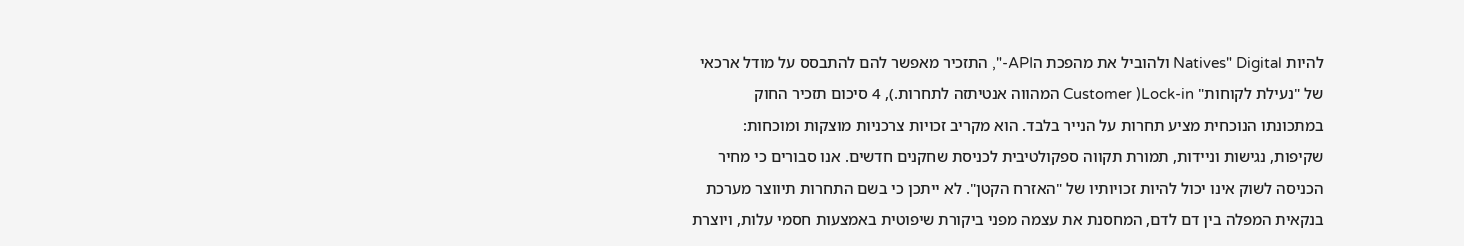להיות Natives" Digital ולהוביל את מהפכת הAPI-", התזכיר מאפשר להם להתבסס על מודל ארכאי של "נעילת לקוחות" Lock-in( Customer המהווה אנטיתזה לתחרות.), 4 סיכום תזכיר החוק במתכונתו הנוכחית מציע תחרות על הנייר בלבד. הוא מקריב זכויות צרכניות מוצקות ומוכחות: שקיפות, נגישות וניידות, תמורת תקווה ספקולטיבית לכניסת שחקנים חדשים. אנו סבורים כי מחיר הכניסה לשוק אינו יכול להיות זכויותיו של "האזרח הקטן". לא ייתכן כי בשם התחרות תיווצר מערכת בנקאית המפלה בין דם לדם, המחסנת את עצמה מפני ביקורת שיפוטית באמצעות חסמי עלות, ויוצרת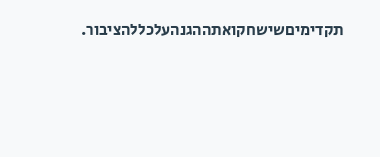תקדימיםשישחקואתההגנהעלכללהציבור.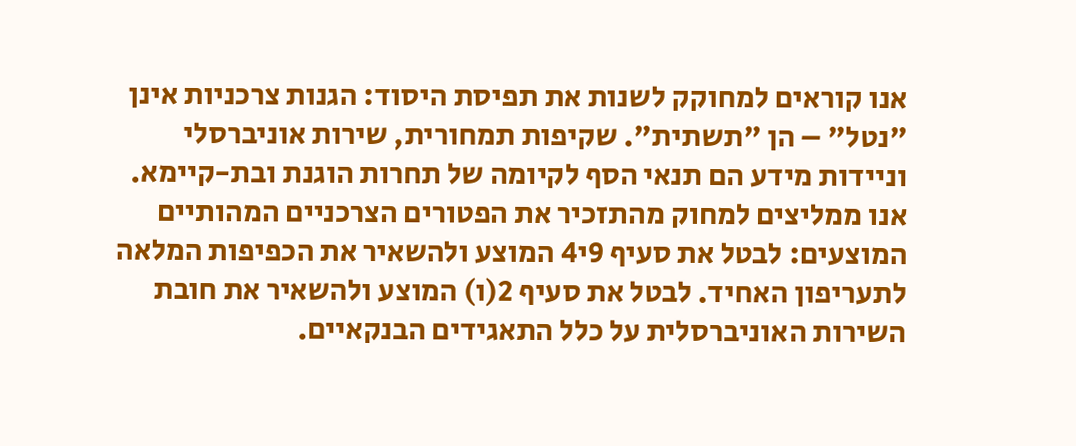אנו קוראים למחוקק לשנות את תפיסת היסוד: הגנות צרכניות אינן "נטל" – הן "תשתית". שקיפות תמחורית, שירות אוניברסלי וניידות מידע הם תנאי הסף לקיומה של תחרות הוגנת ובת-קיימא. אנו ממליצים למחוק מהתזכיר את הפטורים הצרכניים המהותיים המוצעים: לבטל את סעיף 9י4 המוצע ולהשאיר את הכפיפות המלאה לתעריפון האחיד. לבטל את סעיף 2(ו) המוצע ולהשאיר את חובת השירות האוניברסלית על כלל התאגידים הבנקאיים.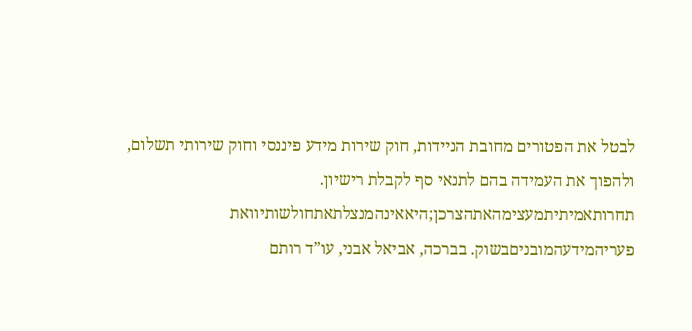לבטל את הפטורים מחובת הניידות, חוק שירות מידע פיננסי וחוק שירותי תשלום, ולהפוך את העמידה בהם לתנאי סף לקבלת רישיון. תחרותאמיתיתמעצימהאתהצרכן;היאאינהמנצלתאתחולשותיוואת פעריהמידעהמובניםבשוק. בברכה, אביאל אבני, עו”ד רותם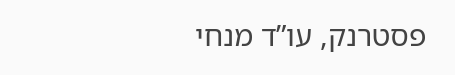פסטרנק, עו”ד מנחי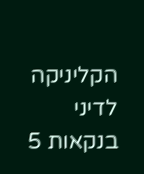הקליניקה לדיני בנקאות 5